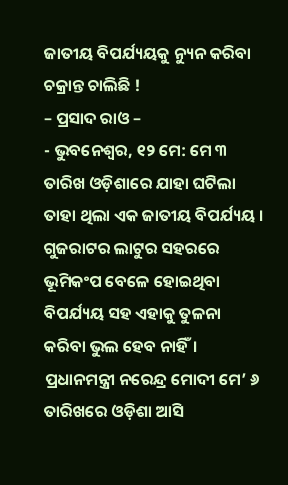ଜାତୀୟ ବିପର୍ଯ୍ୟୟକୁ ନ୍ୟୁନ କରିବା ଚକ୍ରାନ୍ତ ଚାଲିଛି !
– ପ୍ରସାଦ ରାଓ –
- ଭୁବନେଶ୍ୱର, ୧୨ ମେ: ମେ ୩ ତାରିଖ ଓଡ଼ିଶାରେ ଯାହା ଘଟିଲା ତାହା ଥିଲା ଏକ ଜାତୀୟ ବିପର୍ଯ୍ୟୟ । ଗୁଜରାଟର ଲାଟୁର ସହରରେ ଭୂମିକଂପ ବେଳେ ହୋଇଥିବା ବିପର୍ଯ୍ୟୟ ସହ ଏହାକୁ ତୁଳନା କରିବା ଭୁଲ ହେବ ନାହିଁ। ପ୍ରଧାନମନ୍ତ୍ରୀ ନରେନ୍ଦ୍ର ମୋଦୀ ମେ’ ୬ ତାରିଖରେ ଓଡ଼ିଶା ଆସି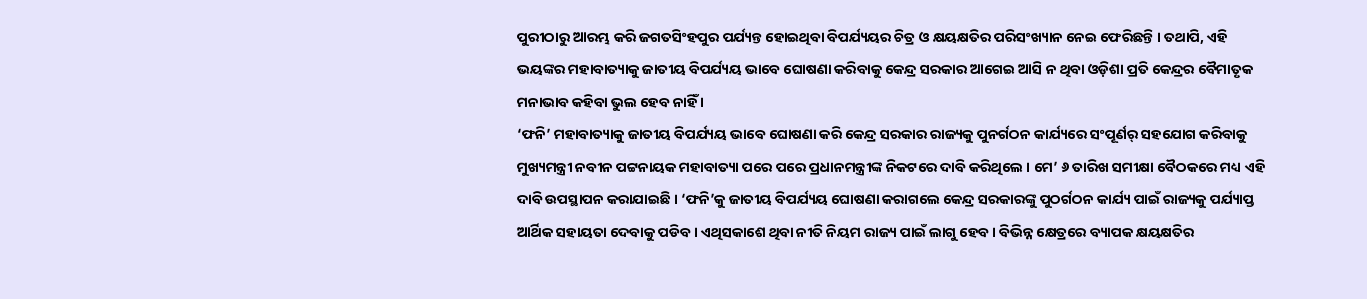ପୁରୀଠାରୁ ଆରମ୍ଭ କରି ଜଗତସିଂହପୁର ପର୍ଯ୍ୟନ୍ତ ହୋଇଥିବା ବିପର୍ଯ୍ୟୟର ଚିତ୍ର ଓ କ୍ଷୟକ୍ଷତିର ପରିସଂଖ୍ୟାନ ନେଇ ଫେରିଛନ୍ତି । ତଥାପି, ଏହି ଭୟଙ୍କର ମହାବାତ୍ୟାକୁ ଜାତୀୟ ବିପର୍ଯ୍ୟୟ ଭାବେ ଘୋଷଣା କରିବାକୁ କେନ୍ଦ୍ର ସରକାର ଆଗେଇ ଆସି ନ ଥିବା ଓଡ଼ିଶା ପ୍ରତି କେନ୍ଦ୍ରର ବୈମାତୃକ ମନାଭାବ କହିବା ଭୁଲ ହେବ ନାହିଁ ।
‘ଫନି’ ମହାବାତ୍ୟାକୁ ଜାତୀୟ ବିପର୍ଯ୍ୟୟ ଭାବେ ଘୋଷଣା କରି କେନ୍ଦ୍ର ସରକାର ରାଜ୍ୟକୁ ପୁନର୍ଗଠନ କାର୍ଯ୍ୟରେ ସଂପୂର୍ଣର୍ ସହଯୋଗ କରିବାକୁ ମୁଖ୍ୟମନ୍ତ୍ରୀ ନବୀନ ପଟ୍ଟନାୟକ ମହାବାତ୍ୟା ପରେ ପରେ ପ୍ରଧାନମନ୍ତ୍ରୀଙ୍କ ନିକଟରେ ଦାବି କରିଥିଲେ । ମେ’ ୬ ତାରିଖ ସମୀକ୍ଷା ବୈଠକରେ ମଧ୍ୟ ଏହି ଦାବି ଉପସ୍ଥାପନ କରାଯାଇଛି । ‘ଫନି’କୁ ଜାତୀୟ ବିପର୍ଯ୍ୟୟ ଘୋଷଣା କରାଗଲେ କେନ୍ଦ୍ର ସରକାରଙ୍କୁ ପୁଠର୍ଗଠନ କାର୍ଯ୍ୟ ପାଇଁ ରାଜ୍ୟକୁ ପର୍ଯ୍ୟାପ୍ତ ଆର୍ଥିକ ସହାୟତା ଦେବାକୁ ପଡିବ । ଏଥିସକାଶେ ଥିବା ନୀତି ନିୟମ ରାଜ୍ୟ ପାଇଁ ଲାଗୁ ହେବ । ବିଭିନ୍ନ କ୍ଷେତ୍ରରେ ବ୍ୟାପକ କ୍ଷୟକ୍ଷତିର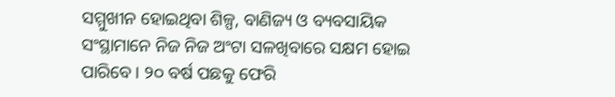ସମ୍ମୁଖୀନ ହୋଇଥିବା ଶିଳ୍ପ, ବାଣିଜ୍ୟ ଓ ବ୍ୟବସାୟିକ ସଂସ୍ଥାମାନେ ନିଜ ନିଜ ଅଂଟା ସଳଖିବାରେ ସକ୍ଷମ ହୋଇ ପାରିବେ । ୨୦ ବର୍ଷ ପଛକୁ ଫେରି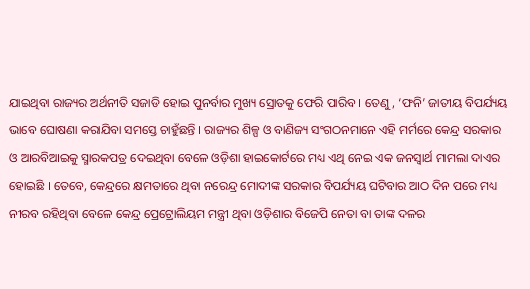ଯାଇଥିବା ରାଜ୍ୟର ଅର୍ଥନୀତି ସଜାଡି ହୋଇ ପୁନର୍ବାର ମୁଖ୍ୟ ସ୍ରୋତକୁ ଫେରି ପାରିବ । ତେଣୁ, ‘ଫନି’ ଜାତୀୟ ବିପର୍ଯ୍ୟୟ ଭାବେ ଘୋଷଣା କରାଯିବା ସମସ୍ତେ ଚାହୁଁଛନ୍ତି । ରାଜ୍ୟର ଶିଳ୍ପ ଓ ବାଣିଜ୍ୟ ସଂଗଠନମାନେ ଏହି ମର୍ମରେ କେନ୍ଦ୍ର ସରକାର ଓ ଆରବିଆଇକୁ ସ୍ମାରକପତ୍ର ଦେଇଥିବା ବେଳେ ଓଡ଼ିଶା ହାଇକୋର୍ଟରେ ମଧ୍ୟ ଏଥି ନେଇ ଏକ ଜନସ୍ୱାର୍ଥ ମାମଲା ଦାଏର ହୋଇଛି । ତେବେ, କେନ୍ଦ୍ରରେ କ୍ଷମତାରେ ଥିବା ନରେନ୍ଦ୍ର ମୋଦୀଙ୍କ ସରକାର ବିପର୍ଯ୍ୟୟ ଘଟିବାର ଆଠ ଦିନ ପରେ ମଧ୍ୟ ନୀରବ ରହିଥିବା ବେଳେ କେନ୍ଦ୍ର ପ୍ରେଟ୍ରୋଲିୟମ ମନ୍ତ୍ରୀ ଥିବା ଓଡ଼ିଶାର ବିଜେପି ନେତା ବା ତାଙ୍କ ଦଳର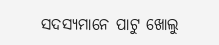ସଦସ୍ୟମାନେ ପାଟୁ ଖୋଲୁ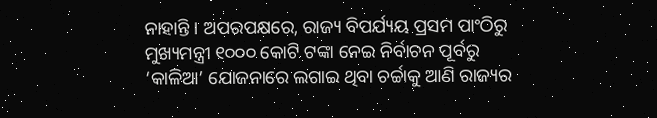ନାହାନ୍ତି । ଅପରପକ୍ଷରେ, ରାଜ୍ୟ ବିପର୍ଯ୍ୟୟ ପ୍ରସମ ପାଂଠିରୁ ମୁଖ୍ୟମନ୍ତ୍ରୀ ୧୦୦୦ କୋଟି ଟଙ୍କା ନେଇ ନିର୍ବାଚନ ପୂର୍ବରୁ ‘କାଳିଆ’ ଯୋଜନାରେ ଲଗାଇ ଥିବା ଚର୍ଚ୍ଚାକୁ ଆଣି ରାଜ୍ୟର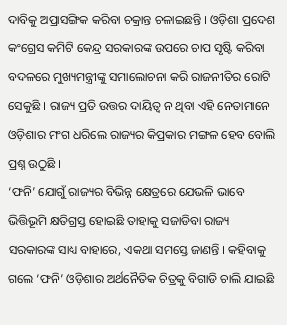ଦାବିକୁ ଅପ୍ରାସଙ୍ଗିକ କରିବା ଚକ୍ରାନ୍ତ ଚଳାଇଛନ୍ତି । ଓଡ଼ିଶା ପ୍ରଦେଶ କଂଗ୍ରେସ କମିଟି କେନ୍ଦ୍ର ସରକାରଙ୍କ ଉପରେ ଚାପ ସୃଷ୍ଟି କରିବା ବଦଳରେ ମୁଖ୍ୟମନ୍ତ୍ରୀଙ୍କୁ ସମାଲୋଚନା କରି ରାଜନୀତିର ରୋଟି ସେକୁଛି । ରାଜ୍ୟ ପ୍ରତି ଉତ୍ତର ଦାୟିତ୍ୱ ନ ଥିବା ଏହି ନେତାମାନେ ଓଡ଼ିଶାର ମଂଗ ଧରିଲେ ରାଜ୍ୟର କିପ୍ରକାର ମଙ୍ଗଳ ହେବ ବୋଲି ପ୍ରଶ୍ନ ଉଠୁଛି ।
‘ଫନି’ ଯୋଗୁଁ ରାଜ୍ୟର ବିଭିନ୍ନ କ୍ଷେତ୍ରରେ ଯେଭଳି ଭାବେ ଭିତ୍ତିଭୂମି କ୍ଷତିଗ୍ରସ୍ତ ହୋଇଛି ତାହାକୁ ସଜାଡିବା ରାଜ୍ୟ ସରକାରଙ୍କ ସାଧ୍ୟ ବାହାରେ, ଏକଥା ସମସ୍ତେ ଜାଣନ୍ତି । କହିବାକୁ ଗଲେ ‘ଫନି’ ଓଡ଼ିଶାର ଅର୍ଥନୈତିକ ଚିତ୍ରକୁ ବିଗାଡି ଚାଲି ଯାଇଛି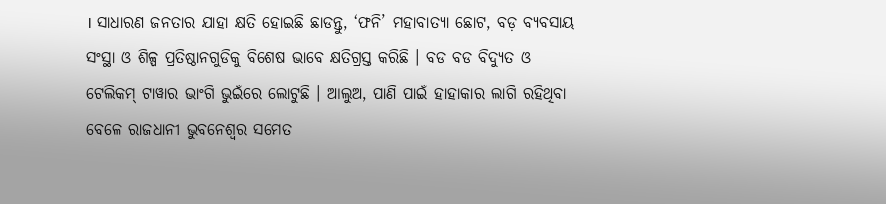। ସାଧାରଣ ଜନତାର ଯାହା କ୍ଷତି ହୋଇଛି ଛାଡନ୍ତୁ, ‘ଫନି’ ମହାବାତ୍ୟା ଛୋଟ, ବଡ଼ ବ୍ୟବସାୟ ସଂସ୍ଥା ଓ ଶିଳ୍ପ ପ୍ରତିଷ୍ଠାନଗୁଡିକୁ ବିଶେଷ ଭାବେ କ୍ଷତିଗ୍ରସ୍ତ କରିଛି । ବଡ ବଡ ବିଦ୍ୟୁତ ଓ ଟେଲିକମ୍ ଟାୱାର ଭାଂଗି ଭୁଇଁରେ ଲୋଟୁଛି । ଆଲୁଅ, ପାଣି ପାଇଁ ହାହାକାର ଲାଗି ରହିଥିବା ବେଳେ ରାଜଧାନୀ ଭୁବନେଶ୍ୱର ସମେତ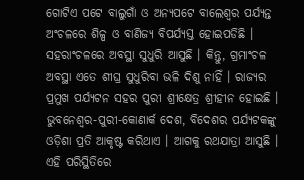ଗୋଟିଏ ପଟେ ବାଲୁଗାଁ ଓ ଅନ୍ୟପଟେ ବାଲେଶ୍ୱର ପର୍ଯ୍ୟନ୍ତ ଅଂଚଳରେ ଶିଳ୍ପ ଓ ବାଣିଜ୍ୟ ବିପର୍ଯ୍ୟସ୍ତ ହୋଇପଡିଛି । ସହରାଂଚଳରେ ଅବସ୍ଥା ସୁଧୁରି ଆସୁଛି । କିନ୍ତୁ, ଗ୍ରମାଂଚଳ ଅବସ୍ଥା ଏତେ ଶୀଘ୍ର ସୁଧୁରିବା ଭଳି ଦିଶୁ ନାହିଁ । ରାଜ୍ୟର ପ୍ରମୁଖ ପର୍ଯ୍ୟଟନ ସହର ପୁରୀ ଶ୍ରୀକ୍ଷେତ୍ର ଶ୍ରୀହୀନ ହୋଇଛି । ଭୁବନେଶ୍ୱର-ପୁରୀ-କୋଣାର୍କ ଦେଶ, ବିଦେଶର ପର୍ଯ୍ୟଟକଙ୍କୁ ଓଡ଼ିଶା ପ୍ରତି ଆକୃଷ୍ଟ କରିଥାଏ । ଆଗକୁ ରଥଯାତ୍ରା ଆସୁଛି । ଏହି ପରିସ୍ଥିତିରେ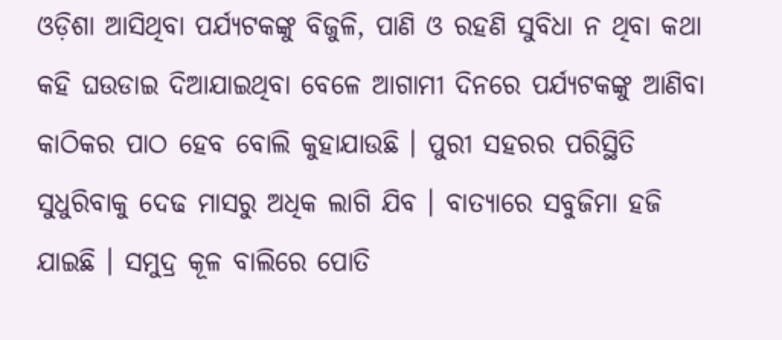ଓଡ଼ିଶା ଆସିଥିବା ପର୍ଯ୍ୟଟକଙ୍କୁ ବିଜୁଳି, ପାଣି ଓ ରହଣି ସୁବିଧା ନ ଥିବା କଥା କହି ଘଉଡାଇ ଦିଆଯାଇଥିବା ବେଳେ ଆଗାମୀ ଦିନରେ ପର୍ଯ୍ୟଟକଙ୍କୁ ଆଣିବା କାଠିକର ପାଠ ହେବ ବୋଲି କୁହାଯାଉଛି । ପୁରୀ ସହରର ପରିସ୍ଥିତି ସୁଧୁରିବାକୁ ଦେଢ ମାସରୁ ଅଧିକ ଲାଗି ଯିବ । ବାତ୍ୟାରେ ସବୁଜିମା ହଜି ଯାଇଛି । ସମୁଦ୍ର କୂଳ ବାଲିରେ ପୋତି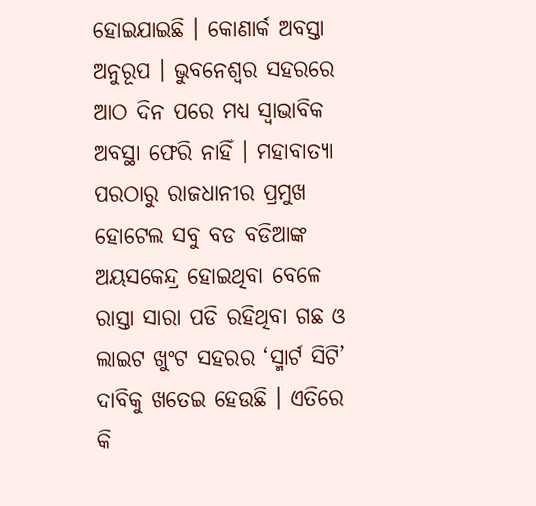ହୋଇଯାଇଛି । କୋଣାର୍କ ଅବସ୍ତା ଅନୁରୂପ । ଭୁବନେଶ୍ୱର ସହରରେ ଆଠ ଦିନ ପରେ ମଧ୍ୟ ସ୍ୱାଭାବିକ ଅବସ୍ଥା ଫେରି ନାହିଁ । ମହାବାତ୍ୟା ପରଠାରୁ ରାଜଧାନୀର ପ୍ରମୁଖ ହୋଟେଲ ସବୁ ବଡ ବଡିଆଙ୍କ ଅୟସକେନ୍ଦ୍ର ହୋଇଥିବା ବେଳେ ରାସ୍ତା ସାରା ପଡି ରହିଥିବା ଗଛ ଓ ଲାଇଟ ଖୁଂଟ ସହରର ‘ସ୍ମାର୍ଟ ସିଟି’ ଦାବିକୁ ଖତେଇ ହେଉଛି । ଏତିରେ କି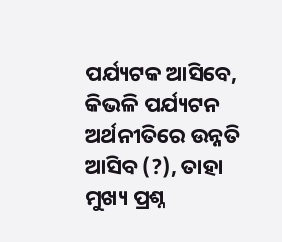ପର୍ଯ୍ୟଟକ ଆସିବେ, କିଭଳି ପର୍ଯ୍ୟଟନ ଅର୍ଥନୀତିରେ ଉନ୍ନତି ଆସିବ (?), ତାହା ମୁଖ୍ୟ ପ୍ରଶ୍ନ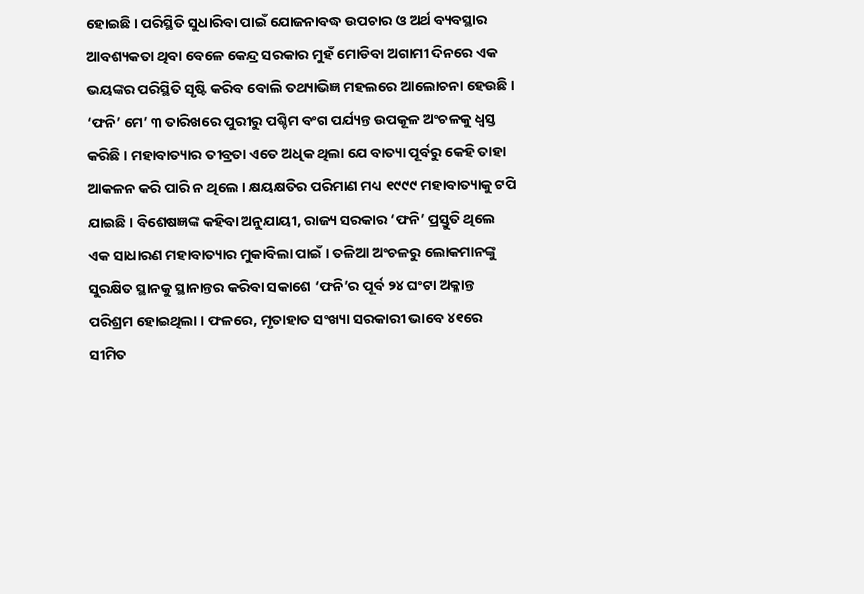ହୋଇଛି । ପରିସ୍ଥିତି ସୁଧାରିବା ପାଇଁ ଯୋଜନାବଦ୍ଧ ଉପଚାର ଓ ଅର୍ଥ ବ୍ୟବସ୍ଥାର ଆବଶ୍ୟକତା ଥିବା ବେଳେ କେନ୍ଦ୍ର ସରକାର ମୁହଁ ମୋଡିବା ଅଗାମୀ ଦିନରେ ଏକ ଭୟଙ୍କର ପରିସ୍ଥିତି ସୃଷ୍ଟି କରିବ ବୋଲି ତଥ୍ୟାଭିଜ୍ଞ ମହଲରେ ଆଲୋଚନା ହେଉଛି ।
‘ଫନି’ ମେ’ ୩ ତାରିଖରେ ପୁରୀରୁ ପଶ୍ଚିମ ବଂଗ ପର୍ଯ୍ୟନ୍ତ ଉପକୂଳ ଅଂଚଳକୁ ଧ୍ୱସ୍ତ କରିଛି । ମହାବାତ୍ୟାର ତୀବ୍ରତା ଏତେ ଅଧିକ ଥିଲା ଯେ ବାତ୍ୟା ପୂର୍ବରୁ କେହି ତାହା ଆକଳନ କରି ପାରି ନ ଥିଲେ । କ୍ଷୟକ୍ଷତିର ପରିମାଣ ମଧ୍ୟ ୧୯୯୯ ମହାବାତ୍ୟାକୁ ଟପି ଯାଇଛି । ବିଶେଷଜ୍ଞଙ୍କ କହିବା ଅନୁଯାୟୀ, ରାଜ୍ୟ ସରକାର ‘ଫନି’ ପ୍ରସ୍ତୁତି ଥିଲେ ଏକ ସାଧାରଣ ମହାବାତ୍ୟାର ମୁକାବିଲା ପାଇଁ । ତଳିଆ ଅଂଚଳରୁ ଲୋକମାନଙ୍କୁ ସୁରକ୍ଷିତ ସ୍ଥାନକୁ ସ୍ଥାନାନ୍ତର କରିବା ସକାଶେ ‘ଫନି’ର ପୂର୍ବ ୨୪ ଘଂଟା ଅକ୍ଳାନ୍ତ ପରିଶ୍ରମ ହୋଇଥିଲା । ଫଳରେ, ମୃତାହାତ ସଂଖ୍ୟା ସରକାରୀ ଭାବେ ୪୧ରେ ସୀମିତ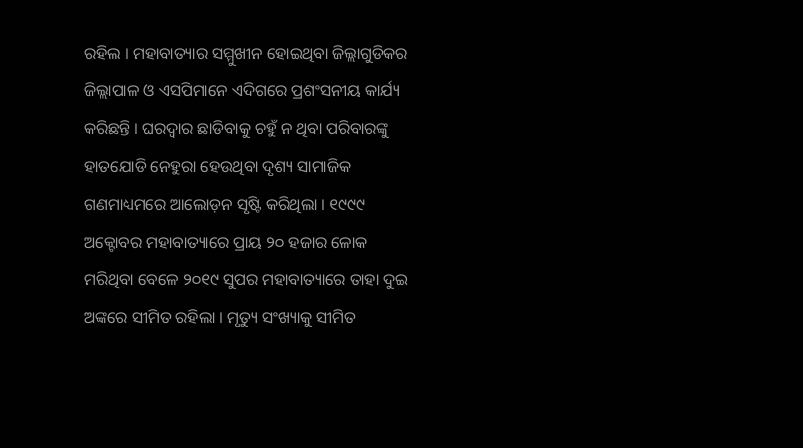ରହିଲ । ମହାବାତ୍ୟାର ସମ୍ମୁଖୀନ ହୋଇଥିବା ଜିଲ୍ଲାଗୁଡିକର ଜିଲ୍ଲାପାଳ ଓ ଏସପିମାନେ ଏଦିଗରେ ପ୍ରଶଂସନୀୟ କାର୍ଯ୍ୟ କରିଛନ୍ତି । ଘରଦ୍ୱାର ଛାଡିବାକୁ ଚହୁଁ ନ ଥିବା ପରିବାରଙ୍କୁ ହାତଯୋଡି ନେହୁରା ହେଉଥିବା ଦୃଶ୍ୟ ସାମାଜିକ ଗଣମାଧ୍ୟମରେ ଆଲୋଡ଼ନ ସୃଷ୍ଟି କରିଥିଲା । ୧୯୯୯ ଅକ୍ଟୋବର ମହାବାତ୍ୟାରେ ପ୍ରାୟ ୨୦ ହଜାର ଳୋକ ମରିଥିବା ବେଳେ ୨୦୧୯ ସୁପର ମହାବାତ୍ୟାରେ ତାହା ଦୁଇ ଅଙ୍କରେ ସୀମିତ ରହିଲା । ମୃତ୍ୟୁ ସଂଖ୍ୟାକୁ ସୀମିତ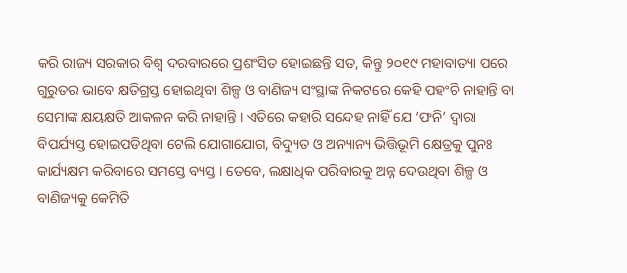କରି ରାଜ୍ୟ ସରକାର ବିଶ୍ୱ ଦରବାରରେ ପ୍ରଶଂସିତ ହୋଇଛନ୍ତି ସତ, କିନ୍ତୁ ୨୦୧୯ ମହାବାତ୍ୟା ପରେ ଗୁରୁତର ଭାବେ କ୍ଷତିଗ୍ରସ୍ତ ହୋଇଥିବା ଶିଳ୍ପ ଓ ବାଣିଜ୍ୟ ସଂସ୍ଥାଙ୍କ ନିକଟରେ କେହି ପହଂଚି ନାହାନ୍ତି ବା ସେମାଙ୍କ କ୍ଷୟକ୍ଷତି ଆକଳନ କରି ନାହାନ୍ତି । ଏତିରେ କହାରି ସନ୍ଦେହ ନାହିଁ ଯେ ‘ଫନି’ ଦ୍ୱାରା ବିପର୍ଯ୍ୟସ୍ତ ହୋଇପଡିଥିବା ଟେଲି ଯୋଗାଯୋଗ, ବିଦ୍ୟୁତ ଓ ଅନ୍ୟାନ୍ୟ ଭିତ୍ତିଭୂମି କ୍ଷେତ୍ରକୁ ପୁନଃ କାର୍ଯ୍ୟକ୍ଷମ କରିବାରେ ସମସ୍ତେ ବ୍ୟସ୍ତ । ତେବେ, ଲକ୍ଷାଧିକ ପରିବାରକୁ ଅନ୍ନ ଦେଉଥିବା ଶିଳ୍ପ ଓ ବାଣିଜ୍ୟକୁ କେମିତି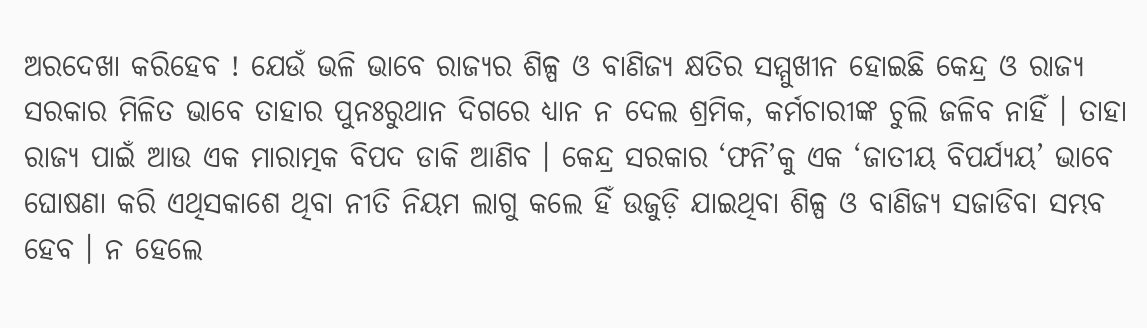ଅରଦେଖା କରିହେବ ! ଯେଉଁ ଭଳି ଭାବେ ରାଜ୍ୟର ଶିଳ୍ପ ଓ ବାଣିଜ୍ୟ କ୍ଷତିର ସମ୍ମୁଖୀନ ହୋଇଛି କେନ୍ଦ୍ର ଓ ରାଜ୍ୟ ସରକାର ମିଳିତ ଭାବେ ତାହାର ପୁନଃରୁଥାନ ଦିଗରେ ଧ୍ୟାନ ନ ଦେଲ ଶ୍ରମିକ, କର୍ମଚାରୀଙ୍କ ଚୁଲି ଜଳିବ ନାହିଁ । ତାହା ରାଜ୍ୟ ପାଇଁ ଆଉ ଏକ ମାରାତ୍ମକ ବିପଦ ଡାକି ଆଣିବ । କେନ୍ଦ୍ର ସରକାର ‘ଫନି’କୁ ଏକ ‘ଜାତୀୟ ବିପର୍ଯ୍ୟୟ’ ଭାବେ ଘୋଷଣା କରି ଏଥିସକାଶେ ଥିବା ନୀତି ନିୟମ ଲାଗୁ କଲେ ହିଁ ଉଜୁଡ଼ି ଯାଇଥିବା ଶିଳ୍ପ ଓ ବାଣିଜ୍ୟ ସଜାଡିବା ସମ୍ଭବ ହେବ । ନ ହେଲେ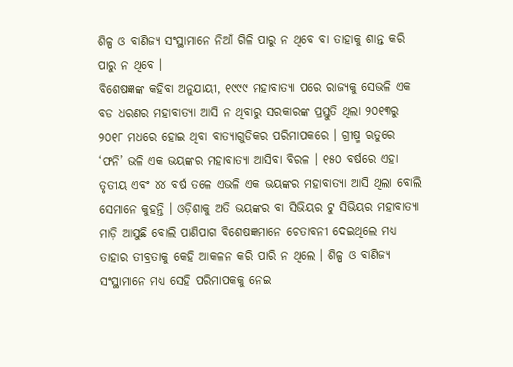ଶିଳ୍ପ ଓ ବାଣିଜ୍ୟ ସଂସ୍ଥାମାନେ ନିଆଁ ଗିଳି ପାରୁ ନ ଥିବେ ବା ତାହାକୁ ଶାନ୍ତ କରି ପାରୁ ନ ଥିବେ ।
ବିଶେଷଜ୍ଞଙ୍କ କହିବା ଅନୁଯାୟୀ, ୧୯୯୯ ମହାବାତ୍ୟା ପରେ ରାଜ୍ୟକୁ ସେଭଳି ଏକ ବଡ ଧରଣର ମହାବାତ୍ୟା ଆସି ନ ଥିବାରୁ ସରକାରଙ୍କ ପ୍ରସ୍ତୁତି ଥିଲା ୨୦୧୩ରୁ ୨୦୧୮ ମଧରେ ହୋଇ ଥିବା ବାତ୍ୟାଗୁଡିକର ପରିମାପକରେ । ଗ୍ରୀଷ୍ମ ଋତୁରେ ‘ଫନି’ ଭଳି ଏକ ଭୟଙ୍କର ମହାବାତ୍ୟା ଆସିବା ବିରଳ । ୧୫୦ ବର୍ଷରେ ଏହା ତୃତୀୟ ଏବଂ ୪୪ ବର୍ଷ ତଳେ ଏଭଳି ଏକ ଭୟଙ୍କର ମହାବାତ୍ୟା ଆସି ଥିଲା ବୋଲି ସେମାନେ କୁହନ୍ତି । ଓଡ଼ିଶାକୁ ଅତି ଭୟଙ୍କର ବା ସିଭିୟର ଟୁ ସିଭିୟର ମହାବାତ୍ୟା ମାଡ଼ି ଆସୁଛି ବୋଲି ପାଣିପାଗ ବିଶେଷଜ୍ଞମାନେ ଚେତାବନୀ ଦେଇଥିଲେ ମଧ୍ୟ ତାହାର ତୀବ୍ରତାକୁ କେହି ଆକଳନ କରି ପାରି ନ ଥିଲେ । ଶିଳ୍ପ ଓ ବାଣିଜ୍ୟ ସଂସ୍ଥାମାନେ ମଧ୍ୟ ସେହି ପରିମାପକକୁ ନେଇ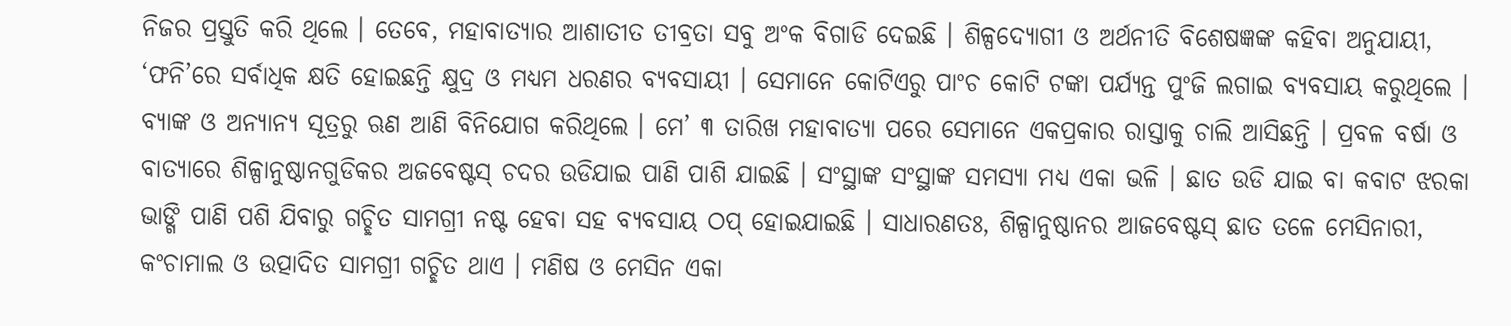ନିଜର ପ୍ରସ୍ତୁତି କରି ଥିଲେ । ତେବେ, ମହାବାତ୍ୟାର ଆଶାତୀତ ତୀବ୍ରତା ସବୁ ଅଂକ ବିଗାଡି ଦେଇଛି । ଶିଳ୍ପଦ୍ୟୋଗୀ ଓ ଅର୍ଥନୀତି ବିଶେଷଜ୍ଞଙ୍କ କହିବା ଅନୁଯାୟୀ, ‘ଫନି’ରେ ସର୍ବାଧିକ କ୍ଷତି ହୋଇଛନ୍ତି କ୍ଷୁଦ୍ର ଓ ମଧ୍ୟମ ଧରଣର ବ୍ୟବସାୟୀ । ସେମାନେ କୋଟିଏରୁ ପାଂଚ କୋଟି ଟଙ୍କା ପର୍ଯ୍ୟନ୍ତ ପୁଂଜି ଲଗାଇ ବ୍ୟବସାୟ କରୁଥିଲେ । ବ୍ୟାଙ୍କ ଓ ଅନ୍ୟାନ୍ୟ ସୂତ୍ରରୁ ଋଣ ଆଣି ବିନିଯୋଗ କରିଥିଲେ । ମେ’ ୩ ତାରିଖ ମହାବାତ୍ୟା ପରେ ସେମାନେ ଏକପ୍ରକାର ରାସ୍ତାକୁ ଚାଲି ଆସିଛନ୍ତି । ପ୍ରବଳ ବର୍ଷା ଓ ବାତ୍ୟାରେ ଶିଳ୍ପାନୁଷ୍ଠାନଗୁଡିକର ଅଜବେଷ୍ଟସ୍ ଚଦର ଉଡିଯାଇ ପାଣି ପାଶି ଯାଇଛି । ସଂସ୍ଥାଙ୍କ ସଂସ୍ଥାଙ୍କ ସମସ୍ୟା ମଧ୍ୟ ଏକା ଭଳି । ଛାତ ଉଡି ଯାଇ ବା କବାଟ ଝରକା ଭାଙ୍ଗି ପାଣି ପଶି ଯିବାରୁ ଗଚ୍ଛିତ ସାମଗ୍ରୀ ନଷ୍ଟ ହେବା ସହ ବ୍ୟବସାୟ ଠପ୍ ହୋଇଯାଇଛି । ସାଧାରଣତଃ, ଶିଳ୍ପାନୁଷ୍ଠାନର ଆଜବେଷ୍ଟସ୍ ଛାତ ତଳେ ମେସିନାରୀ, କଂଚାମାଲ ଓ ଉତ୍ପାଦିତ ସାମଗ୍ରୀ ଗଚ୍ଛିତ ଥାଏ । ମଣିଷ ଓ ମେସିନ ଏକା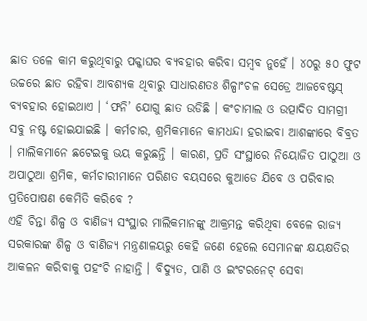ଛାତ ତଳେ କାମ କରୁଥିବାରୁ ପକ୍କାଘର ବ୍ୟବହାର କରିବା ସମ୍ବବ ନୁହେଁ । ୪୦ରୁ ୫୦ ଫୁଟ ଉଚ୍ଚରେ ଛାତ ରହିବା ଆବଶ୍ୟକ ଥିବାରୁ ସାଧାରଣତଃ ଶିଳ୍ପାଂଚଳ ସେଡ୍ରେ ଆଜବେଷ୍ଟସ୍ ବ୍ୟବହାର ହୋଇଥାଏ । ‘ଫନି’ ଯୋଗୁ ଛାତ ଉଡିଛି । କଂଚାମାଲ ଓ ଉତ୍ପାଦିତ ସାମଗ୍ରୀ ସବୁ ନଷ୍ଟ ହୋଇଯାଇଛି । କର୍ମଚାର, ଶ୍ରମିକମାନେ କାମଧନ୍ଦା ହରାଇବା ଆଶଙ୍କାରେ ବିବ୍ରତ । ମାଲିକମାନେ ଛଟେଇକୁ ଭୟ କରୁଛନ୍ତି । କାରଣ, ପ୍ରତି ସଂସ୍ଥାରେ ନିୟୋଜିତ ପାଠୁଆ ଓ ଅପାଠୁଆ ଶ୍ରମିକ, କର୍ମଚାରୀମାନେ ପରିଣତ ବୟସରେ କୁଆଡେ ଯିବେ ଓ ପରିବାର ପ୍ରତିପୋଷଣ କେମିତି କରିବେ ?
ଏହି ଚିନ୍ତା ଶିଳ୍ପ ଓ ବାଣିଜ୍ୟ ସଂସ୍ଥାର ମାଲିକମାନଙ୍କୁ ଆକ୍ରମନ୍ତ କରିଥିବା ବେଳେ ରାଜ୍ୟ ସରକାରଙ୍କ ଶିଳ୍ପ ଓ ବାଣିଜ୍ୟ ମନ୍ତ୍ରଣାଳୟରୁ କେହି ଜଣେ ହେଲେ ସେମାନଙ୍କ କ୍ଷୟକ୍ଷତିର ଆକଳନ କରିବାକୁ ପହଂଚି ନାହାନ୍ତି । ବିଦ୍ୟୁତ, ପାଣି ଓ ଇଂଟରନେଟ୍ ସେବା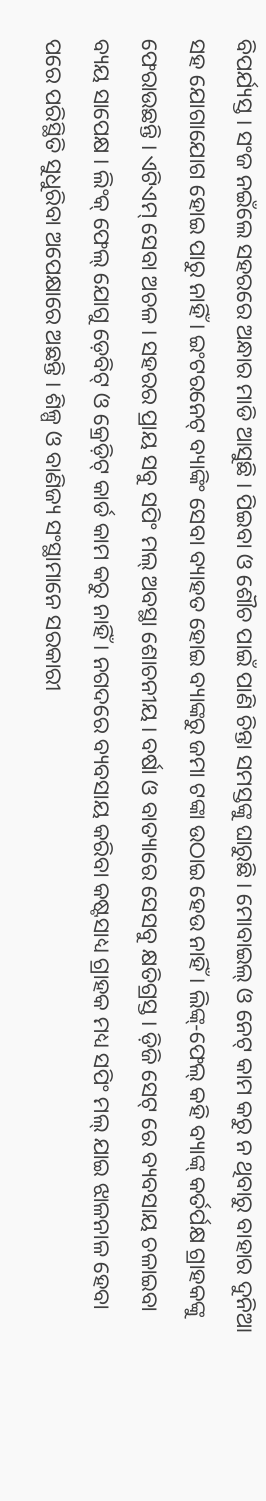ବିପର୍ଯ୍ୟସ୍ତ । ସଂଜ ନଇଁଲେ ସହରରେ ଅନ୍ଧାର ମାଡି ଆସୁଛି । ପିଇବା ଓ ଶୌଚ ପାଇଁ ପାଣି ଚିନ୍ତା ସମସ୍ତଙ୍କୁ ଘାରୁଛି । ମୋବାଇଲ୍ ଓ ନେଟ୍ କାମ କରୁ ନ ଥିବାରୁ ବାହାର ଦୁନିଆ ସହ ଯୋଗାଯୋଗ ହୋଇ ପାରୁ ନାହିଁ । ଇଂଟରନେଟ୍ ବ୍ୟାଙ୍କିଂ ସେବା ବ୍ୟାହତ ହୋଇ ବ୍ୟାଙ୍କରୁ ଜମା ଟଙ୍କା ଉଠାଇ ହେଉ ନାହିଁ । ଲିଙ୍କ୍-ଫେଲ୍ କହି ବ୍ୟାଙ୍କ୍ କର୍ତର୍ପକ୍ଷ ଗ୍ରାହକଙ୍କୁ ଫେରାଉଛନ୍ତି । ଏଟିଏମ୍ ସେବା ଅଚଳ । ସହରର ପ୍ରାୟ ସବୁ ସପିଂ ମଲ୍ ଅବସ୍ଥା ଶୋଚନୀୟ । ବର୍ଷା ଓ ବାତ୍ୟାରେ ସେସବୁ କ୍ଷତିଗ୍ରସ୍ତ । ଡ଼ିଜି ସେଟ୍ ରେ ବ୍ୟବସାୟ ଚଳାଇବା ବ୍ୟୟ ସାପେକ୍ଷ । ଲିଂକ୍ ଫେଲ୍ ଯୋଗୁ ଡ଼େବିଟ୍ ଓ କ୍ରେଡ଼ିଟ୍ କାର୍ଡ କାମ କରୁ ନାହିଁ । ନଗଦରେ ବ୍ୟବସାୟ କରିବା କଷ୍ଟସାଧ୍ୟ ଗ୍ରାହକ ମଧ୍ୟ ସପିଂ ମଲ୍ ଯାଇ ଝାଳନାଳ ହେବା ପରେ ପରିସ୍ଥିତି ସୁଧୁରିବା ଅପେକ୍ଷାରେ ଅଛନ୍ତି । ଶିଳ୍ପ ଓ ବାଣିଜ୍ୟ ସଂସ୍ଥାମାନେ ସରକାରୀ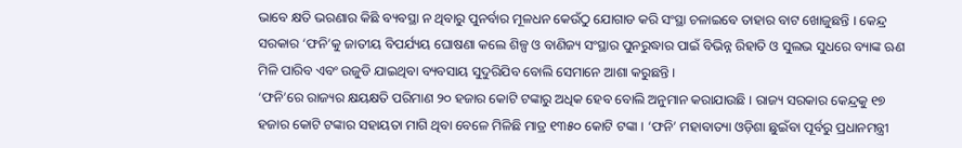ଭାବେ କ୍ଷତି ଭରଣାର କିଛି ବ୍ୟବସ୍ଥା ନ ଥିବାରୁ ପୁନର୍ବାର ମୂଳଧନ କେଉଁଠୁ ଯୋଗାଡ କରି ସଂସ୍ଥା ଚଳାଇବେ ତାହାର ବାଟ ଖୋଜୁଛନ୍ତି । କେନ୍ଦ୍ର ସରକାର ‘ଫନି’କୁ ଜାତୀୟ ବିପର୍ଯ୍ୟୟ ଘୋଷଣା କଲେ ଶିଳ୍ପ ଓ ବାଣିଜ୍ୟ ସଂସ୍ଥାର ପୁନରୁଦ୍ଧାର ପାଇଁ ବିଭିନ୍ନ ରିହାତି ଓ ସୁଲଭ ସୁଧରେ ବ୍ୟାଙ୍କ ଋଣ ମିଳି ପାରିବ ଏବଂ ଉଜୁଡି ଯାଇଥିବା ବ୍ୟବସାୟ ସୁଦୁରିଯିବ ବୋଲି ସେମାନେ ଆଶା କରୁଛନ୍ତି ।
‘ଫନି’ରେ ରାଜ୍ୟର କ୍ଷୟକ୍ଷତି ପରିମାଣ ୨୦ ହଜାର କୋଟି ଟଙ୍କାରୁ ଅଧିକ ହେବ ବୋଲି ଅନୁମାନ କରାଯାଉଛି । ରାଜ୍ୟ ସରକାର କେନ୍ଦ୍ରକୁ ୧୭ ହଜାର କୋଟି ଟଙ୍କାର ସହାୟତା ମାଗି ଥିବା ବେଳେ ମିଳିଛି ମାତ୍ର ୧୩୫୦ କୋଟି ଟଙ୍କା । ‘ଫନି’ ମହାବାତ୍ୟା ଓଡ଼ିଶା ଛୁଇଁବା ପୂର୍ବରୁ ପ୍ରଧାନମନ୍ତ୍ରୀ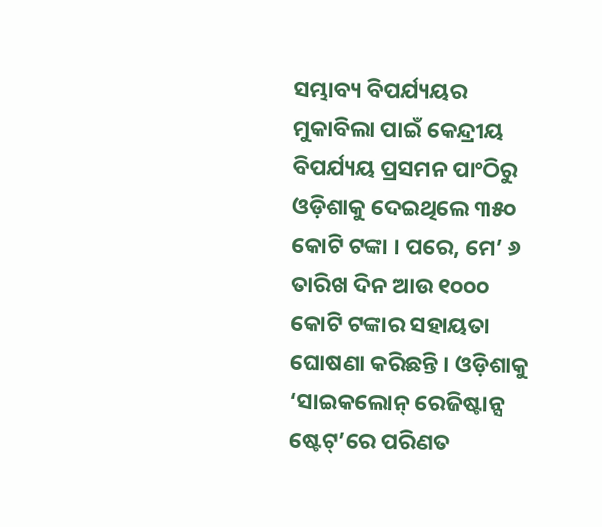ସମ୍ଭାବ୍ୟ ବିପର୍ଯ୍ୟୟର ମୁକାବିଲା ପାଇଁ କେନ୍ଦ୍ରୀୟ ବିପର୍ଯ୍ୟୟ ପ୍ରସମନ ପାଂଠିରୁ ଓଡ଼ିଶାକୁ ଦେଇଥିଲେ ୩୫୦ କୋଟି ଟଙ୍କା । ପରେ, ମେ’ ୬ ତାରିଖ ଦିନ ଆଉ ୧୦୦୦ କୋଟି ଟଙ୍କାର ସହାୟତା ଘୋଷଣା କରିଛନ୍ତି । ଓଡ଼ିଶାକୁ ‘ସାଇକଲୋନ୍ ରେଜିଷ୍ଟାନ୍ସ ଷ୍ଟେଟ୍’ରେ ପରିଣତ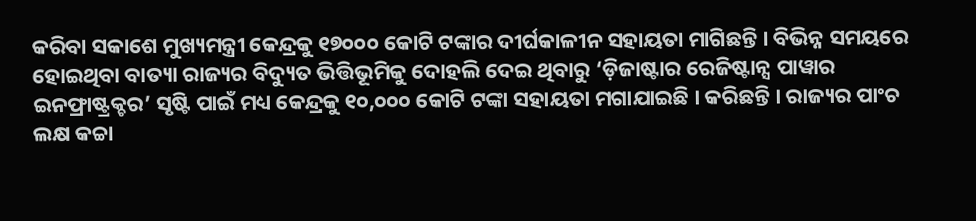କରିବା ସକାଶେ ମୁଖ୍ୟମନ୍ତ୍ରୀ କେନ୍ଦ୍ରକୁ ୧୭୦୦୦ କୋଟି ଟଙ୍କାର ଦୀର୍ଘକାଳୀନ ସହାୟତା ମାଗିଛନ୍ତି । ବିଭିନ୍ନ ସମୟରେ ହୋଇଥିବା ବାତ୍ୟା ରାଜ୍ୟର ବିଦ୍ୟୁତ ଭିତ୍ତିଭୂମିକୁ ଦୋହଲି ଦେଇ ଥିବାରୁ ‘ଡ଼ିଜାଷ୍ଟାର ରେଜିଷ୍ଟାନ୍ସ ପାୱାର ଇନଫ୍ରାଷ୍ଟ୍ରକ୍ଚର’ ସୃଷ୍ଟି ପାଇଁ ମଧ୍ୟ କେନ୍ଦ୍ରକୁ ୧୦,୦୦୦ କୋଟି ଟଙ୍କା ସହାୟତା ମଗାଯାଇଛି । କରିଛନ୍ତି । ରାଜ୍ୟର ପାଂଚ ଲକ୍ଷ କଚ୍ଚା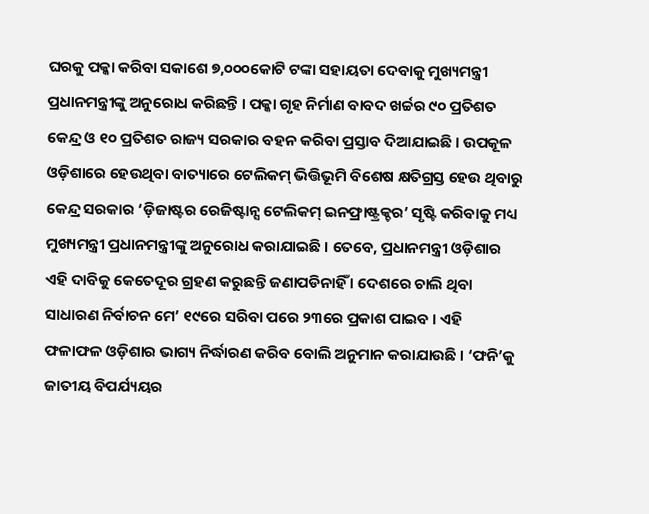ଘରକୁ ପକ୍କା କରିବା ସକାଶେ ୭,୦୦୦କୋଟି ଟଙ୍କା ସହାୟତା ଦେବାକୁ ମୁଖ୍ୟମନ୍ତ୍ରୀ ପ୍ରଧାନମନ୍ତ୍ରୀଙ୍କୁ ଅନୁରୋଧ କରିଛନ୍ତି । ପକ୍କା ଗୃହ ନିର୍ମାଣ ବାବଦ ଖର୍ଚ୍ଚର ୯୦ ପ୍ରତିଶତ କେନ୍ଦ୍ର ଓ ୧୦ ପ୍ରତିଶତ ରାଜ୍ୟ ସରକାର ବହନ କରିବା ପ୍ରସ୍ତାବ ଦିଆଯାଇଛି । ଉପକୂଳ ଓଡ଼ିଶାରେ ହେଉଥିବା ବାତ୍ୟାରେ ଟେଲିକମ୍ ଭିତ୍ତିଭୂମି ବିଶେଷ କ୍ଷତିଗ୍ରସ୍ତ ହେଉ ଥିବାରୁ କେନ୍ଦ୍ର ସରକାର ‘ଡ଼ିଜାଷ୍ଟର ରେଜିଷ୍ଟାନ୍ସ ଟେଲିକମ୍ ଇନଫ୍ରାଷ୍ଟ୍ରକ୍ଚର’ ସୃଷ୍ଟି କରିବାକୁ ମଧ୍ୟ ମୁଖ୍ୟମନ୍ତ୍ରୀ ପ୍ରଧାନମନ୍ତ୍ରୀଙ୍କୁ ଅନୁରୋଧ କରାଯାଇଛି । ତେବେ, ପ୍ରଧାନମନ୍ତ୍ରୀ ଓଡ଼ିଶାର ଏହି ଦାବିକୁ କେତେଦୂର ଗ୍ରହଣ କରୁଛନ୍ତି ଜଣାପଡିନାହିଁ । ଦେଶରେ ଚାଲି ଥିବା ସାଧାରଣ ନିର୍ବାଚନ ମେ’ ୧୯ରେ ସରିବା ପରେ ୨୩ରେ ପ୍ରକାଶ ପାଇବ । ଏହି ଫଳାଫଳ ଓଡ଼ିଶାର ଭାଗ୍ୟ ନିର୍ଦ୍ଧାରଣ କରିବ ବୋଲି ଅନୁମାନ କରାଯାଉଛି । ‘ଫନି’କୁ ଜାତୀୟ ବିପର୍ଯ୍ୟୟର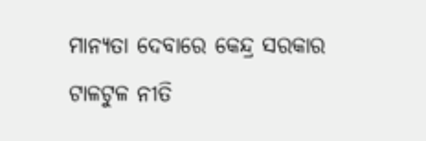ମାନ୍ୟତା ଦେବାରେ କେନ୍ଦ୍ର ସରକାର ଟାଳଟୁଳ ନୀତି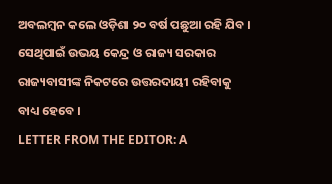ଅବଲମ୍ବନ କଲେ ଓଡ଼ିଶା ୨୦ ବର୍ଷ ପଛୁଆ ରହି ଯିବ । ସେଥିପାଇଁ ଉଭୟ କେନ୍ଦ୍ର ଓ ରାଜ୍ୟ ସରକାର ରାଜ୍ୟବାସୀଙ୍କ ନିକଟରେ ଉତ୍ତରଦାୟୀ ରହିବାକୁ ବାଧ୍ୟ ହେବେ ।
LETTER FROM THE EDITOR: A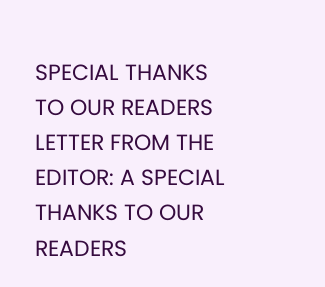SPECIAL THANKS TO OUR READERS
LETTER FROM THE EDITOR: A SPECIAL THANKS TO OUR READERS